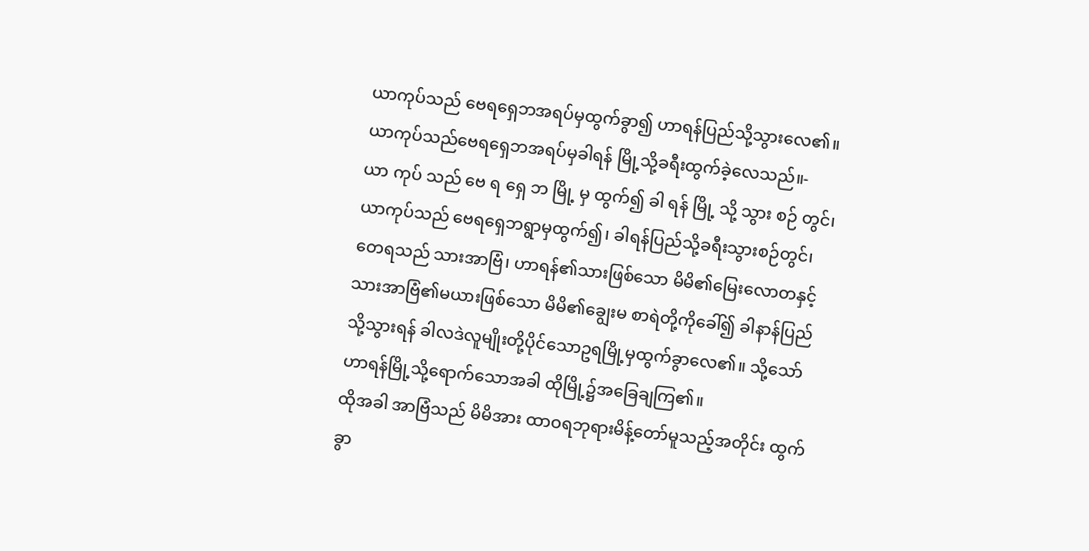ယာကုပ်သည် ဗေရရှေဘအရပ်မှထွက်ခွာ၍ ဟာရန်ပြည်သို့သွားလေ၏။
ယာကုပ်သည်ဗေရရှေဘအရပ်မှခါရန် မြို့သို့ခရီးထွက်ခဲ့လေသည်။-
ယာ ကုပ် သည် ဗေ ရ ရှေ ဘ မြို့ မှ ထွက်၍ ခါ ရန် မြို့ သို့ သွား စဉ် တွင်၊
ယာကုပ်သည် ဗေရရှေဘရွာမှထွက်၍၊ ခါရန်ပြည်သို့ခရီးသွားစဉ်တွင်၊
တေရသည် သားအာဗြံ၊ ဟာရန်၏သားဖြစ်သော မိမိ၏မြေးလောတနှင့် သားအာဗြံ၏မယားဖြစ်သော မိမိ၏ချွေးမ စာရဲတို့ကိုခေါ်၍ ခါနာန်ပြည်သို့သွားရန် ခါလဒဲလူမျိုးတို့ပိုင်သောဥရမြို့မှထွက်ခွာလေ၏။ သို့သော် ဟာရန်မြို့သို့ရောက်သောအခါ ထိုမြို့၌အခြေချကြ၏။
ထိုအခါ အာဗြံသည် မိမိအား ထာဝရဘုရားမိန့်တော်မူသည့်အတိုင်း ထွက်ခွာ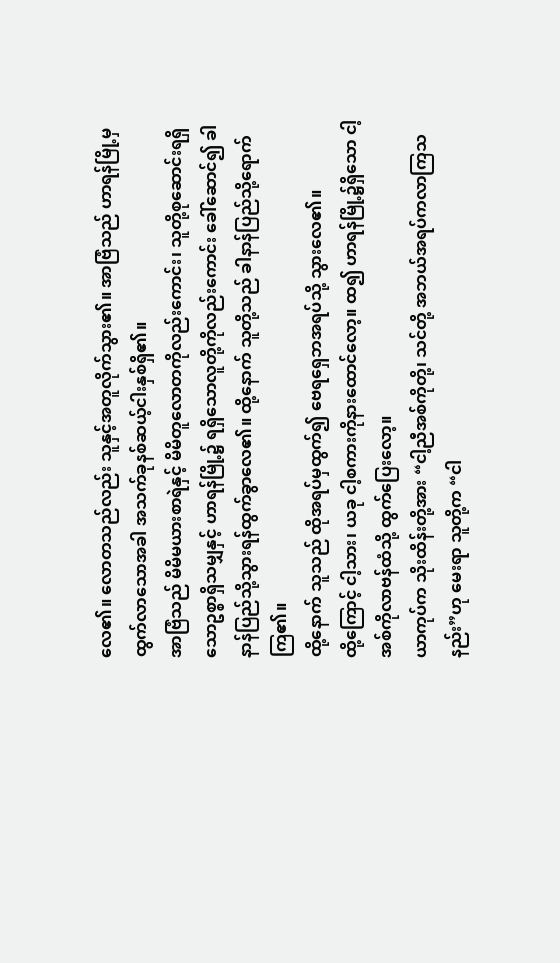လေ၏။ လောတသည်လည်း သူနှင့်အတူလိုက်သွား၏။ အာဗြံသည် ဟာရန်မြို့မှထွက်လာသောအခါ အသက်ခုနစ်ဆယ့်ငါးနှစ်ရှိ၏။
အာဗြံသည် မိမိမယားစာရဲနှင့် မိမိတူလောတကိုလည်းကောင်း၊ သူတို့စုဆောင်းရရှိသောဥစ္စာရှိသမျှနှင့် ဟာရန်မြို့၌ ရရှိသောလူတို့ကိုလည်းကောင်း ခေါ်ဆောင်၍ ခါနာန်ပြည်သို့သွားရန်ထွက်ခွာလေ၏။ ထို့နောက် သူတို့သည် ခါနာန်ပြည်သို့ရောက်ကြ၏။
ထို့နောက် သူသည် ထိုအရပ်မှထွက်၍ ဗေရရှေဘအရပ်သို့ သွားလေ၏။
ထို့ကြောင့် ငါ့သား၊ ယခု ငါ့စကားကိုနားထောင်လော့။ ထ၍ ဟာရန်မြို့၌ရှိသော ငါ့အစ်ကိုလာဗန်ထံသို့ ထွက်ပြေးလော့။
ယာကုပ်က သိုးထိန်းတို့အား “ငါ့ညီအစ်ကိုတို့၊ သင်တို့ အဘယ်အရပ်ကလာကြသနည်း”ဟု မေးရာ သူတို့က “ငါ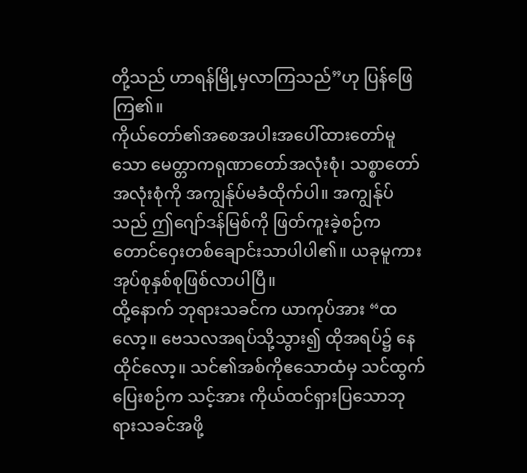တို့သည် ဟာရန်မြို့မှလာကြသည်”ဟု ပြန်ဖြေကြ၏။
ကိုယ်တော်၏အစေအပါးအပေါ်ထားတော်မူသော မေတ္တာကရုဏာတော်အလုံးစုံ၊ သစ္စာတော်အလုံးစုံကို အကျွန်ုပ်မခံထိုက်ပါ။ အကျွန်ုပ်သည် ဤဂျော်ဒန်မြစ်ကို ဖြတ်ကူးခဲ့စဉ်က တောင်ဝှေးတစ်ချောင်းသာပါပါ၏။ ယခုမူကား အုပ်စုနှစ်စုဖြစ်လာပါပြီ။
ထို့နောက် ဘုရားသခင်က ယာကုပ်အား “ထလော့။ ဗေသလအရပ်သို့သွား၍ ထိုအရပ်၌ နေထိုင်လော့။ သင်၏အစ်ကိုဧသောထံမှ သင်ထွက်ပြေးစဉ်က သင့်အား ကိုယ်ထင်ရှားပြသောဘုရားသခင်အဖို့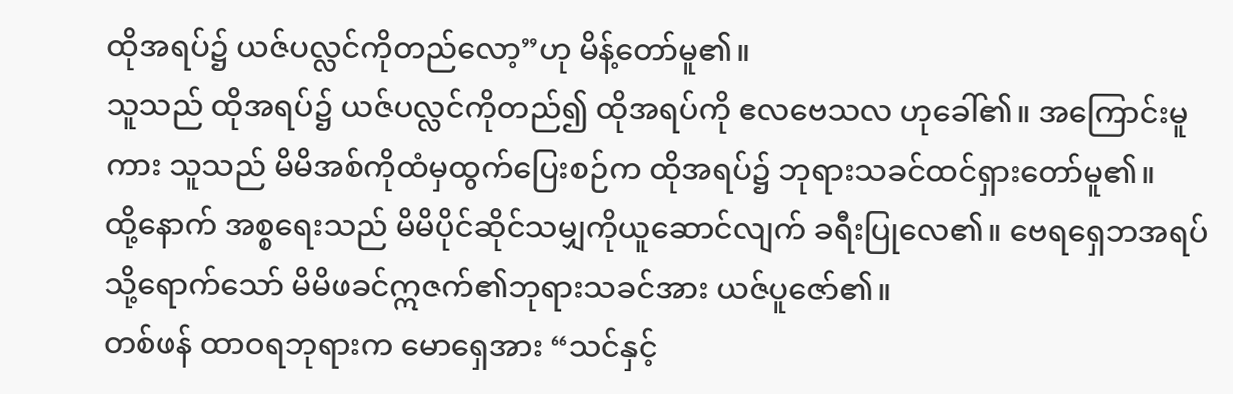ထိုအရပ်၌ ယဇ်ပလ္လင်ကိုတည်လော့”ဟု မိန့်တော်မူ၏။
သူသည် ထိုအရပ်၌ ယဇ်ပလ္လင်ကိုတည်၍ ထိုအရပ်ကို ဧလဗေသလ ဟုခေါ်၏။ အကြောင်းမူကား သူသည် မိမိအစ်ကိုထံမှထွက်ပြေးစဉ်က ထိုအရပ်၌ ဘုရားသခင်ထင်ရှားတော်မူ၏။
ထို့နောက် အစ္စရေးသည် မိမိပိုင်ဆိုင်သမျှကိုယူဆောင်လျက် ခရီးပြုလေ၏။ ဗေရရှေဘအရပ်သို့ရောက်သော် မိမိဖခင်ဣဇက်၏ဘုရားသခင်အား ယဇ်ပူဇော်၏။
တစ်ဖန် ထာဝရဘုရားက မောရှေအား “သင်နှင့်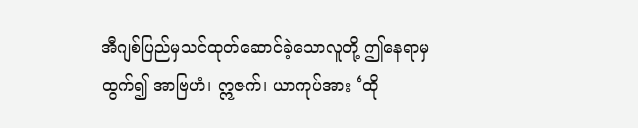အီဂျစ်ပြည်မှသင်ထုတ်ဆောင်ခဲ့သောလူတို့ ဤနေရာမှထွက်၍ အာဗြဟံ၊ ဣဇက်၊ ယာကုပ်အား ‘ထို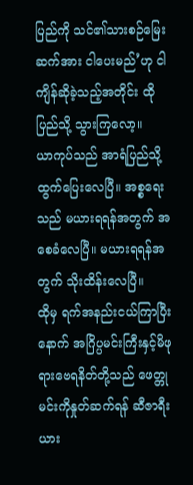ပြည်ကို သင်၏သားစဉ်မြေးဆက်အား ငါပေးမည်’ဟု ငါကျိန်ဆိုခဲ့သည့်အတိုင်း ထိုပြည်သို့ သွားကြလော့။
ယာကုပ်သည် အာရံပြည်သို့ ထွက်ပြေးလေပြီ။ အစ္စရေးသည် မယားရရန်အတွက် အစေခံလေပြီ။ မယားရရန်အတွက် သိုးထိန်းလေပြီ။
ထိုမှ ရက်အနည်းငယ်ကြာပြီးနောက် အဂြိပ္ပမင်းကြီးနှင့်မိဖုရားဗေရနိတ်တို့သည် ဖေတ္တုမင်းကိုနှုတ်ဆက်ရန် ဆီဇာရီးယား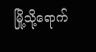မြို့သို့ရောက်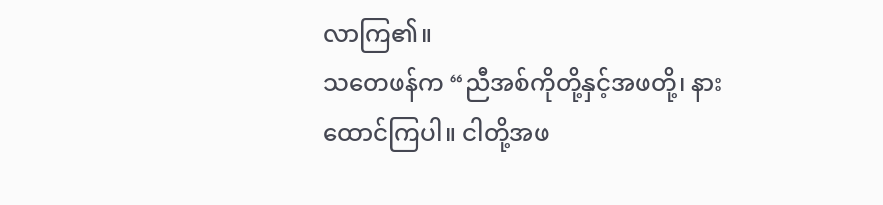လာကြ၏။
သတေဖန်က “ညီအစ်ကိုတို့နှင့်အဖတို့၊ နားထောင်ကြပါ။ ငါတို့အဖ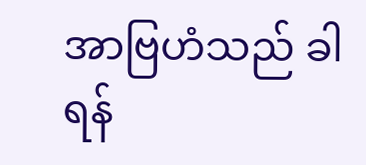အာဗြဟံသည် ခါရန်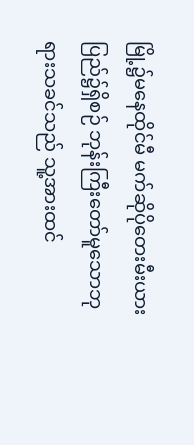မြို့၌မနေထိုင်မီ မက်ဆိုပိုတေးမီးယားပြည်၌ရှိစဉ် ဘုန်းကြီးတော်မူသောဘုရားသခင်သည် သူ့အားထင်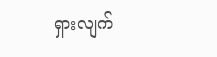ရှားလျက်